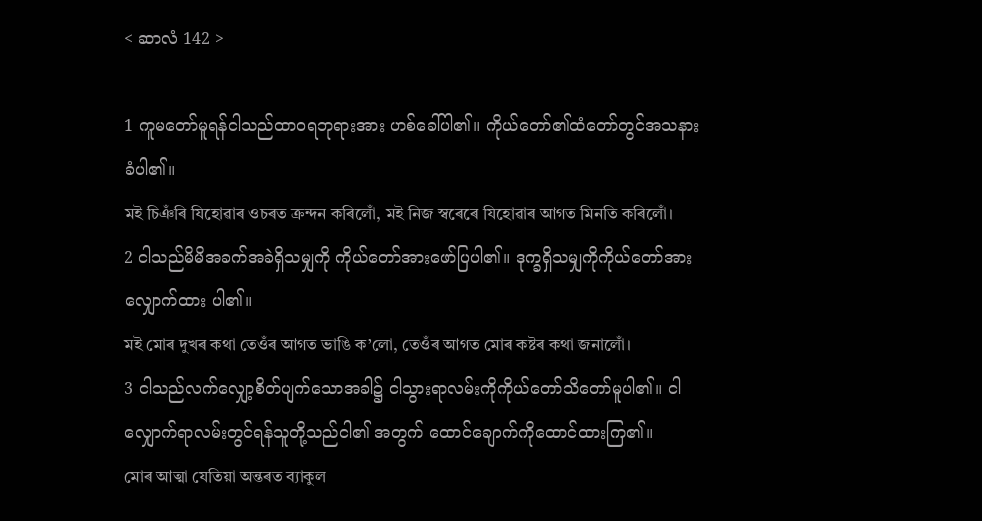< ဆာလံ 142 >

1 ကူမတော်မူရန်ငါသည်ထာဝရဘုရားအား ဟစ်ခေါ်ပါ၏။ ကိုယ်တော်၏ထံတော်တွင်အသနားခံပါ၏။
মই চিঞঁৰি যিহোৱাৰ ওচৰত ক্রন্দন কৰিলোঁ, মই নিজ স্বৰেৰে যিহোৱাৰ আগত মিনতি কৰিলোঁ।
2 ငါသည်မိမိအခက်အခဲရှိသမျှကို ကိုယ်တော်အားဖော်ပြပါ၏။ ဒုက္ခရှိသမျှကိုကိုယ်တော်အားလျှောက်ထား ပါ၏။
মই মোৰ দুখৰ কথা তেওঁৰ আগত ভাঙি ক’লো, তেওঁৰ আগত মোৰ কষ্টৰ কথা জনালোঁ।
3 ငါသည်လက်လျှော့စိတ်ပျက်သောအခါ၌ ငါသွားရာလမ်းကိုကိုယ်တော်သိတော်မူပါ၏။ ငါလျှောက်ရာလမ်းတွင်ရန်သူတို့သည်ငါ၏ အတွက် ထောင်ချောက်ကိုထောင်ထားကြ၏။
মোৰ আত্মা যেতিয়া অন্তৰত ব্যাকুল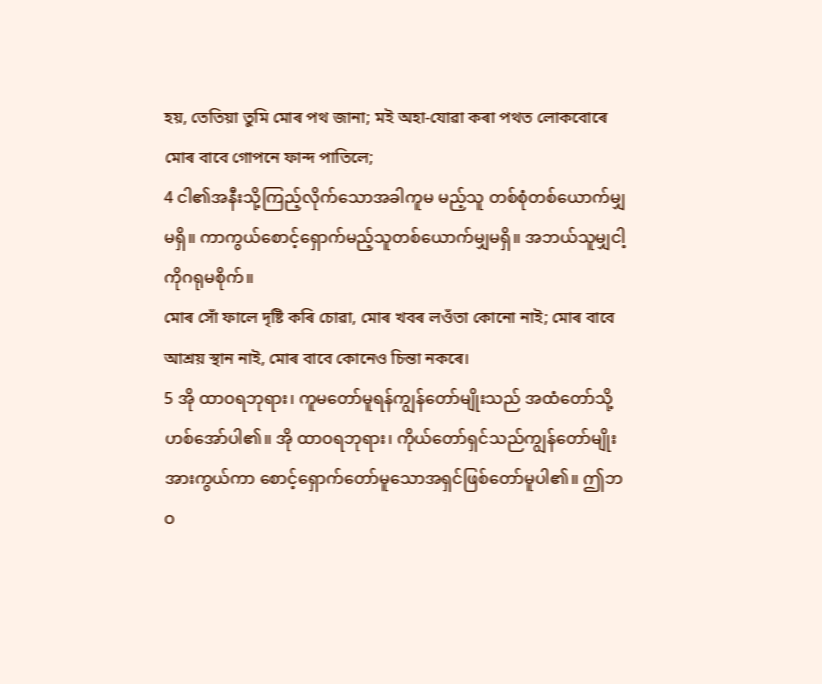হয়, তেতিয়া তুমি মোৰ পথ জানা; মই অহা-যোৱা কৰা পথত লোকবোৰে মোৰ বাবে গোপনে ফান্দ পাতিলে;
4 ငါ၏အနီးသို့ကြည့်လိုက်သောအခါကူမ မည့်သူ တစ်စုံတစ်ယောက်မျှမရှိ။ ကာကွယ်စောင့်ရှောက်မည့်သူတစ်ယောက်မျှမရှိ။ အဘယ်သူမျှငါ့ကိုဂရုမစိုက်။
মোৰ সোঁ ফালে দৃষ্টি কৰি চোৱা, মোৰ খবৰ লওঁতা কোনো নাই; মোৰ বাবে আশ্রয় স্থান নাই, মোৰ বাবে কোনেও চিন্তা নকৰে।
5 အို ထာဝရဘုရား၊ ကူမတော်မူရန်ကျွန်တော်မျိုးသည် အထံတော်သို့ဟစ်အော်ပါ၏။ အို ထာဝရဘုရား၊ ကိုယ်တော်ရှင်သည်ကျွန်တော်မျိုးအားကွယ်ကာ စောင့်ရှောက်တော်မူသောအရှင်ဖြစ်တော်မူပါ၏။ ဤဘဝ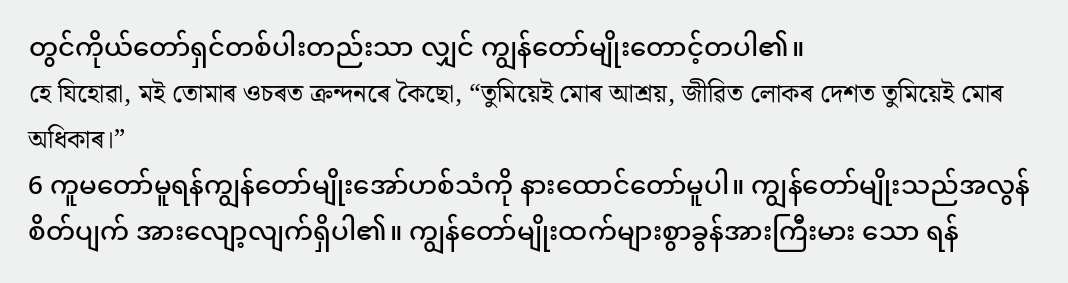တွင်ကိုယ်တော်ရှင်တစ်ပါးတည်းသာ လျှင် ကျွန်တော်မျိုးတောင့်တပါ၏။
হে যিহোৱা, মই তোমাৰ ওচৰত ক্রন্দনৰে কৈছো, “তুমিয়েই মোৰ আশ্ৰয়, জীৱিত লোকৰ দেশত তুমিয়েই মোৰ অধিকাৰ।”
6 ကူမတော်မူရန်ကျွန်တော်မျိုးအော်ဟစ်သံကို နားထောင်တော်မူပါ။ ကျွန်တော်မျိုးသည်အလွန်စိတ်ပျက် အားလျော့လျက်ရှိပါ၏။ ကျွန်တော်မျိုးထက်များစွာခွန်အားကြီးမား သော ရန်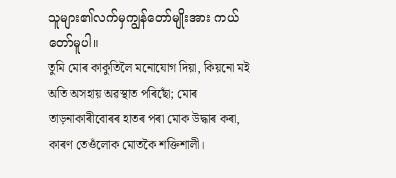သူများ၏လက်မှကျွန်တော်မျိုးအား ကယ်တော်မူပါ။
তুমি মোৰ কাকুতিলৈ মনোযোগ দিয়া, কিয়নো মই অতি অসহায় অৱস্থাত পৰিছোঁ; মোৰ তাড়নাকাৰীবোৰৰ হাতৰ পৰা মোক উদ্ধাৰ কৰা, কাৰণ তেওঁলোক মোতকৈ শক্তিশালী।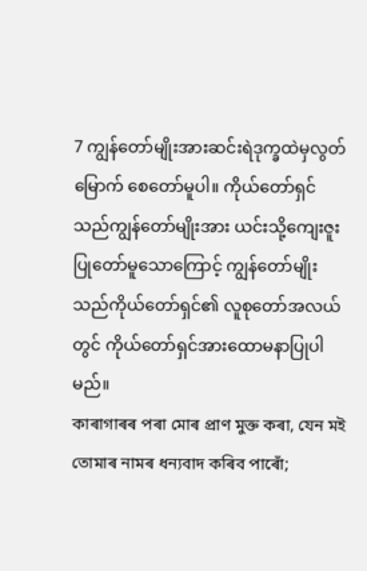7 ကျွန်တော်မျိုးအားဆင်းရဲဒုက္ခထဲမှလွတ်မြောက် စေတော်မူပါ။ ကိုယ်တော်ရှင်သည်ကျွန်တော်မျိုးအား ယင်းသို့ကျေးဇူးပြုတော်မူသောကြောင့် ကျွန်တော်မျိုးသည်ကိုယ်တော်ရှင်၏ လူစုတော်အလယ်တွင် ကိုယ်တော်ရှင်အားထောမနာပြုပါမည်။
কাৰাগাৰৰ পৰা মোৰ প্রাণ মুক্ত কৰা, যেন মই তোমাৰ নামৰ ধন্যবাদ কৰিব পাৰোঁ;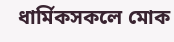ধাৰ্মিকসকলে মোক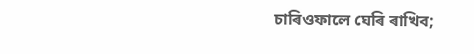চাৰিওফালে ঘেৰি ৰাখিব;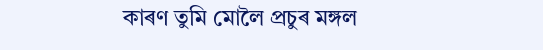কাৰণ তুমি মোলৈ প্রচুৰ মঙ্গল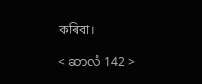কৰিবা।

< ဆာလံ 142 >